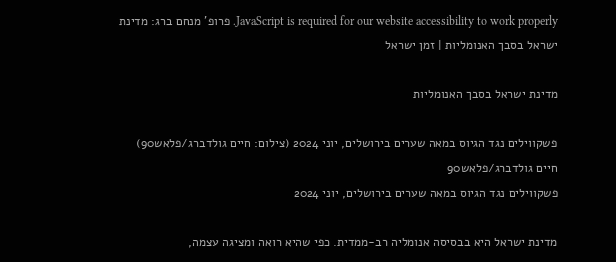JavaScript is required for our website accessibility to work properly. פרופ' מנחם ברג: מדינת ישראל בסבך האנומליות | זמן ישראל

מדינת ישראל בסבך האנומליות

פשקווילים נגד הגיוס במאה שערים בירושלים, יוני 2024 (צילום: חיים גולדברג/פלאש90)
חיים גולדברג/פלאש90
פשקווילים נגד הגיוס במאה שערים בירושלים, יוני 2024

מדינת ישראל היא בבסיסה אנומליה רב-ממדית. כפי שהיא רואה ומציגה עצמה,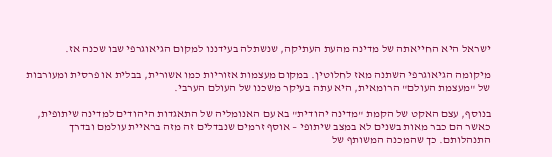ישראל היא החייאתה של מדינה מהעת העתיקה, שנשתלה בעידננו למקום הגיאוגרפי שבו שכנה אז.

מיקומה הגיאוגרפי השתנה מאז לחלוטין. במקום מעצמות אזוריות כמו אשורית, בבלית או פרסית ומעורבות של "מעצמת העולם" הרומאית, היא עתה בעיקר משכנו של העולם הערבי.

בנוסף, עצם האקט של הקמת "מדינה יהודית" בא עם האנומליה של התאגדות היהודים למדינה שיתופית, כאשר הם כבר מאות בשנים לא במצב שיתופי – אוסף זרמים שנבדלים זה מזה בראיית עולמם ובדרך התנהלותם. כך שהמכנה המשותף של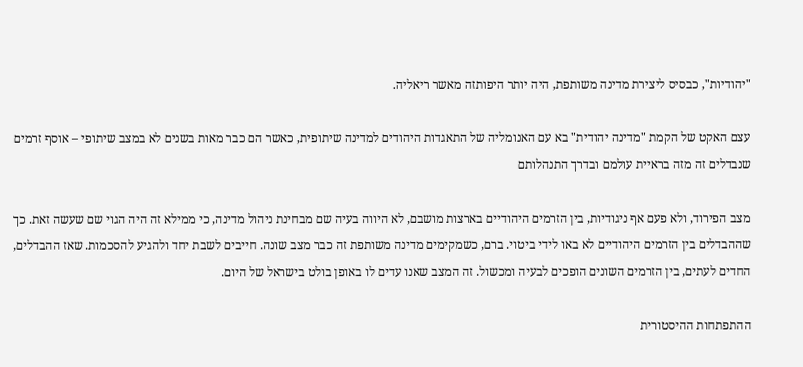"יהודיות", כבסיס ליצירת מדינה משותפת, היה יותר היפותזה מאשר ריאליה.

עצם האקט של הקמת "מדינה יהודית" בא עם האנומליה של התאגדות היהודים למדינה שיתופית, כאשר הם כבר מאות בשנים לא במצב שיתופי – אוסף זרמים שנבדלים זה מזה בראיית עולמם ובדרך התנהלותם

מצב הפירוד, ולא פעם אף ניגודיות, בין הזרמים היהודיים בארצות מושבם, לא היווה בעיה שם מבחינת ניהול מדינה, כי ממילא זה היה הגוי שם שעשה זאת. כך שההבדלים בין הזרמים היהודיים לא באו לידי ביטוי. ברם, כשמקימים מדינה משותפת זה כבר מצב שונה. חייבים לשבת יחד ולהגיע להסכמות. שאז ההבדלים, החדים לעתים, בין הזרמים השונים הופכים לבעיה ומכשול. זה המצב שאנו עדים לו באופן בולט בישראל של היום.

ההתפתחות ההיסטורית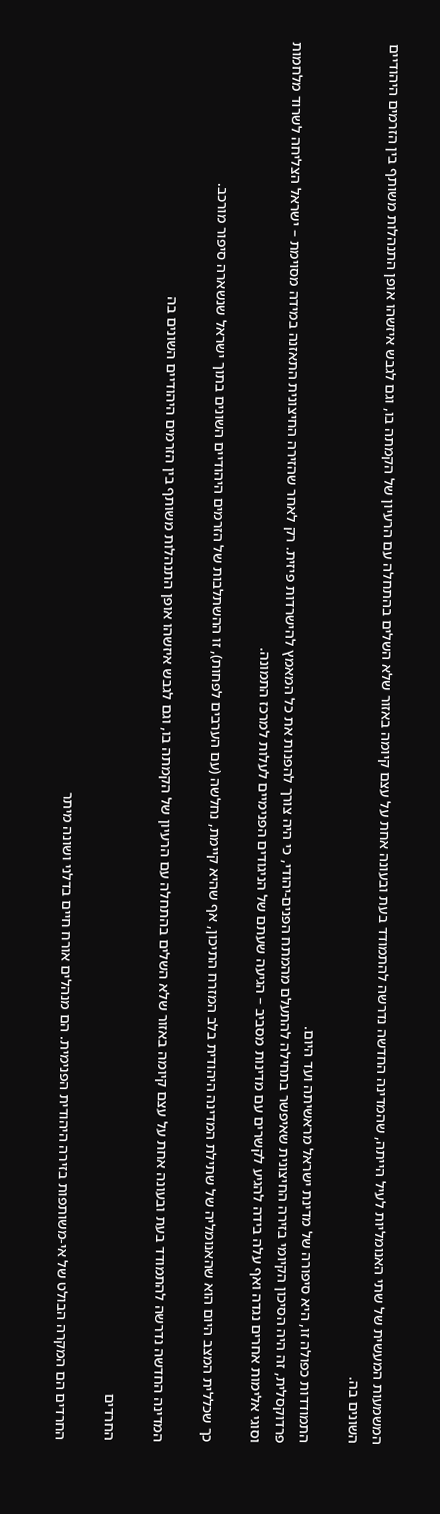המשמעות המעשית של שתי האנומליות לעיל הייתה, שהמדינה החדשה נדרשה להתמודד בעת ובעונה אחת על עצם קיומה באזור שלא השלים בהתחלה עם הרעיון של הקמתה בו, וגם לגבש איזשהו אופן התנהלות משותף בין הזרמים היהודיים השונים בה.

התמודדות כפולה זו, היא סיפורה של מדינת ישראל מראשיתה ועד היום.
פרדוקסלית, זה היה הסיכון הקיומי בזירה החיצונית שאיפשר בתחילה להתעלם מהמתח הפנים-יהודי, כי היה צורך להפנות את כל המאמץ להישרדות פיזית. רק לאחר שהזירה החיצונית התאזנה במידה מסוימת – ישראל הצליחה לשרוד מלחמות וסוגי אלימות אחרים נגדה ואף עלה בידה להגיע לקשרים עם מדינות מסביב – הגיעה שעתם של הניגודים הפנימיים לעלות למרכז התמונה.

כך שכללית המצב היום הוא שהאנומליה של שתילת המדינה היהודית בלב המזרח התיכון, אף שהיא קיימת, נחלשה (עם הערבים לפחות), זו ההשתלבות של הזרמים היהודיים השונים בתוך ישראל שנשארה סיפור מורכב.

המדינה החדשה נדרשה להתמודד בעת ובעונה אחת על עצם קיומה באזור שלא השלים בהתחלה עם הרעיון של הקמתה בו, וגם לגבש איזשהו אופן התנהלות משותף בין הזרמים היהודיים השונים בה

החרדים

החרדים הם המקרה הבולט של אי-משותפות בזירה היהודית הפנימית. הם מנהלים אורח חיים בדלני ושונה מיתר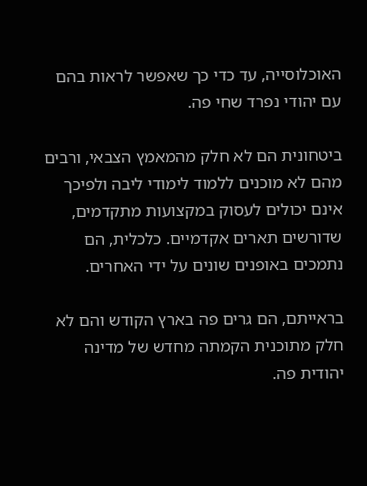האוכלוסייה, עד כדי כך שאפשר לראות בהם עם יהודי נפרד שחי פה.

ביטחונית הם לא חלק מהמאמץ הצבאי, ורבים מהם לא מוכנים ללמוד לימודי ליבה ולפיכך אינם יכולים לעסוק במקצועות מתקדמים, שדורשים תארים אקדמיים. כלכלית, הם נתמכים באופנים שונים על ידי האחרים.

בראייתם, הם גרים פה בארץ הקודש והם לא חלק מתוכנית הקמתה מחדש של מדינה יהודית פה.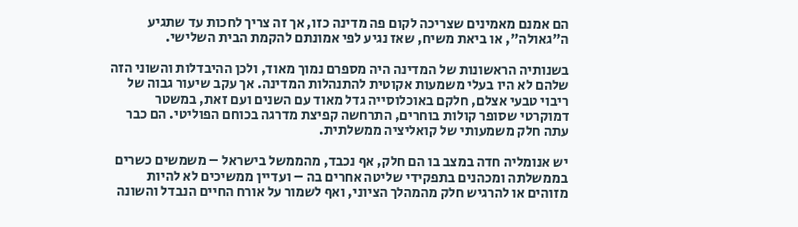הם אמנם מאמינים שצריכה לקום פה מדינה כזו, אך זה צריך לחכות עד שתגיע ה"גאולה", או ביאת משיח, שאז נגיע לפי אמונתם להקמת הבית השלישי.

בשנותיה הראשונות של המדינה היה מספרם נמוך מאוד, ולכן ההיבדלות והשוני הזה שלהם לא היו בעלי משמעות אקוטית להתנהלות המדינה. אך עקב שיעור גבוה של ריבוי טבעי אצלם, חלקם באוכלוסייה גדל מאוד עם השנים ועם זאת, במשטר דמוקרטי שסופר קולות בוחרים, התרחשה קפיצת מדרגה בכוחם הפוליטי. הם כבר עתה חלק משמעותי של קואליציה ממשלתית.

יש אנומליה חדה במצב בו הם חלק, אף נכבד, מהממשל בישראל – משמשים כשרים בממשלתה ומכהנים בתפקידי שליטה אחרים בה – ועדיין ממשיכים לא להיות מזוהים או להרגיש חלק מהמהלך הציוני, ואף לשמור על אורח החיים הנבדל והשונה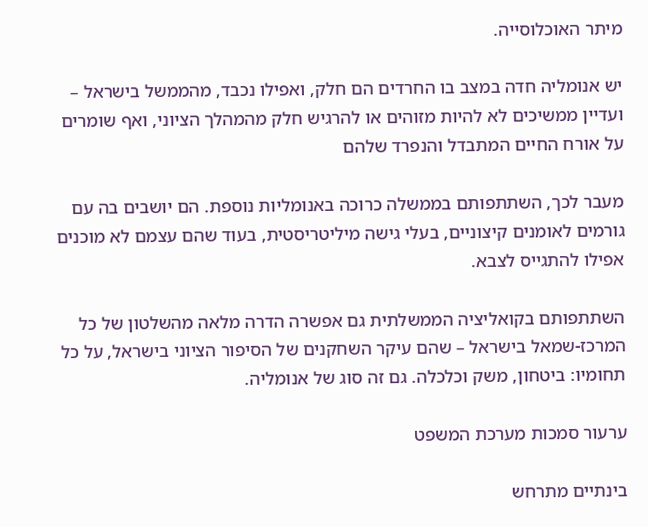מיתר האוכלוסייה.

יש אנומליה חדה במצב בו החרדים הם חלק, ואפילו נכבד, מהממשל בישראל – ועדיין ממשיכים לא להיות מזוהים או להרגיש חלק מהמהלך הציוני, ואף שומרים על אורח החיים המתבדל והנפרד שלהם

מעבר לכך, השתתפותם בממשלה כרוכה באנומליות נוספת. הם יושבים בה עם גורמים לאומנים קיצוניים, בעלי גישה מיליטריסטית, בעוד שהם עצמם לא מוכנים אפילו להתגייס לצבא.

השתתפותם בקואליציה הממשלתית גם אפשרה הדרה מלאה מהשלטון של כל המרכז-שמאל בישראל – שהם עיקר השחקנים של הסיפור הציוני בישראל, על כל תחומיו: ביטחון, משק וכלכלה. גם זה סוג של אנומליה.

ערעור סמכות מערכת המשפט

בינתיים מתרחש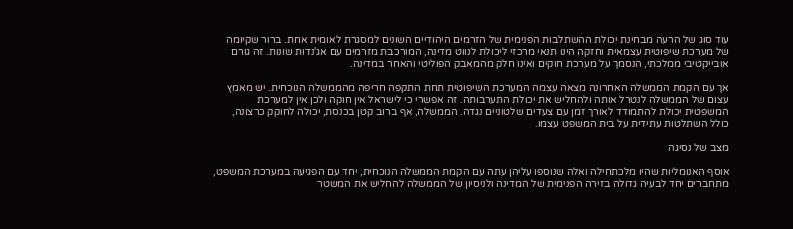עוד סוג של הרעה מבחינת יכולת ההשתלבות הפנימית של הזרמים היהודיים השונים למסגרת לאומית אחת. ברור שקיומה של מערכת שיפוטית עצמאית וחזקה הינו תנאי מרכזי ליכולת לנווט מדינה, המורכבת מזרמים עם אג'נדות שונות. זה גורם אובייקטיבי ממלכתי, הנסמך על מערכת חוקים ואינו חלק מהמאבק הפוליטי והאחר במדינה.

אך עם הקמת הממשלה האחרונה מצאה עצמה המערכת השיפוטית תחת התקפה חריפה מהממשלה הנוכחית. יש מאמץ עצום של הממשלה לנטרל אותה ולהחליש את יכולת התערבותה. זה אפשרי כי לישראל אין חוקה ולכן אין למערכת המשפטית יכולת להתמודד לאורך זמן עם צעדים שלטוניים נגדה. הממשלה, אף ברוב קטן בכנסת, יכולה לחוקק כרצונה, כולל השתלטות עתידית על בית המשפט עצמו.

מצב של נסיגה

אוסף האנומליות שהיו מלכתחילה ואלה שנוספו עליהן עתה עם הקמת הממשלה הנוכחית, יחד עם הפגיעה במערכת המשפט, מתחברים יחד לבעיה גדולה בזירה הפנימית של המדינה ולניסיון של הממשלה להחליש את המשטר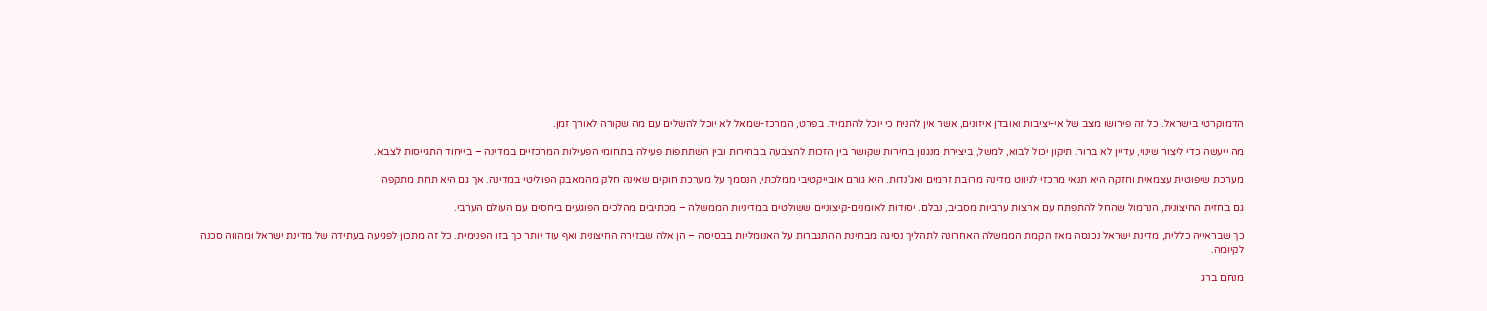הדמוקרטי בישראל. כל זה פירושו מצב של אי-יציבות ואובדן איזונים, אשר אין להניח כי יוכל להתמיד. בפרט, המרכז-שמאל לא יוכל להשלים עם מה שקורה לאורך זמן.

מה ייעשה כדי ליצור שינוי, עדיין לא ברור. תיקון יכול לבוא, למשל, ביצירת מנגנון בחירות שקושר בין הזכות להצבעה בבחירות ובין השתתפות פעילה בתחומי הפעילות המרכזיים במדינה – בייחוד התגייסות לצבא.

מערכת שיפוטית עצמאית וחזקה היא תנאי מרכזי לניווט מדינה מרובת זרמים ואג'נדות. היא גורם אובייקטיבי ממלכתי, הנסמך על מערכת חוקים שאינה חלק מהמאבק הפוליטי במדינה. אך גם היא תחת מתקפה

גם בחזית החיצונית, הנרמול שהחל להתפתח עם ארצות ערביות מסביב, נבלם. יסודות לאומנים-קיצוניים ששולטים במדיניות הממשלה – מכתיבים מהלכים הפוגעים ביחסים עם העולם הערבי.

כך שבראייה כללית, מדינת ישראל נכנסה מאז הקמת הממשלה האחרונה לתהליך נסיגה מבחינת ההתגברות על האנומליות בבסיסה – הן אלה שבזירה החיצונית ואף עוד יותר כך בזו הפנימית. כל זה מתכון לפגיעה בעתידה של מדינת ישראל ומהווה סכנה לקיומה.

מנחם ברג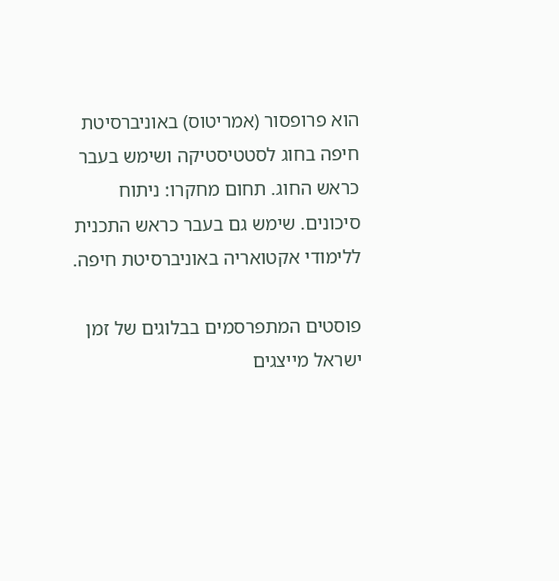הוא פרופסור (אמריטוס) באוניברסיטת חיפה בחוג לסטטיסטיקה ושימש בעבר כראש החוג. תחום מחקרו: ניתוח סיכונים. שימש גם בעבר כראש התכנית ללימודי אקטואריה באוניברסיטת חיפה.

פוסטים המתפרסמים בבלוגים של זמן ישראל מייצגים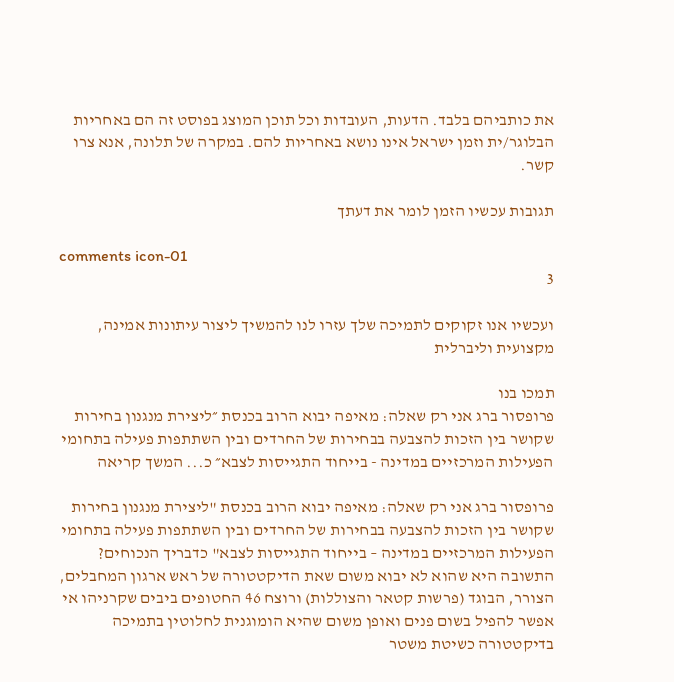את כותביהם בלבד. הדעות, העובדות וכל תוכן המוצג בפוסט זה הם באחריות הבלוגר/ית וזמן ישראל אינו נושא באחריות להם. במקרה של תלונה, אנא צרו קשר.

תגובות עכשיו הזמן לומר את דעתך

comments icon-01
3

ועכשיו אנו זקוקים לתמיכה שלך עזרו לנו להמשיך ליצור עיתונות אמינה, מקצועית וליברלית

תמכו בנו
פרופסור ברג אני רק שאלה: מאיפה יבוא הרוב בכנסת ״ליצירת מנגנון בחירות שקושר בין הזכות להצבעה בבחירות של החרדים ובין השתתפות פעילה בתחומי הפעילות המרכזיים במדינה - בייחוד התגייסות לצבא״ כ... המשך קריאה

פרופסור ברג אני רק שאלה: מאיפה יבוא הרוב בכנסת "ליצירת מנגנון בחירות שקושר בין הזכות להצבעה בבחירות של החרדים ובין השתתפות פעילה בתחומי הפעילות המרכזיים במדינה – בייחוד התגייסות לצבא" כדבריך הנכוחים? התשובה היא שהוא לא יבוא משום שאת הדיקטטורה של ראש ארגון המחבלים, הצורר, הבוגד (פרשות קטאר והצוללות) ורוצח 46 החטופים ביבים שקרניהו אי אפשר להפיל בשום פנים ואופן משום שהיא הומוגנית לחלוטין בתמיכה בדיקטטורה כשיטת משטר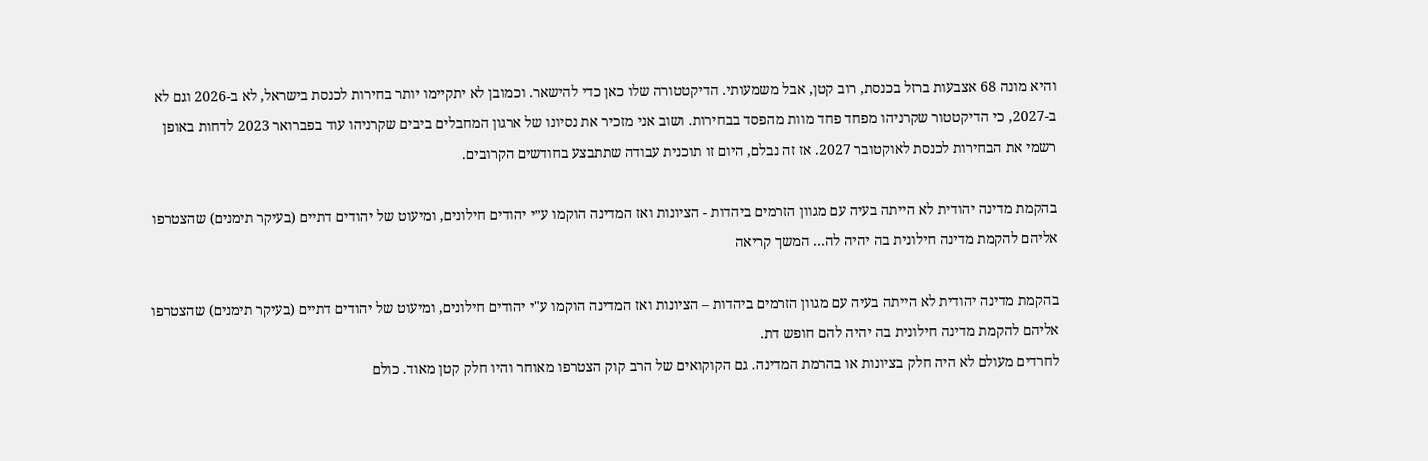והיא מונה 68 אצבעות ברזל בכנסת, רוב קטן, אבל משמעותי. הדיקטטורה שלו כאן כדי להישאר. וכמובן לא יתקיימו יותר בחירות לכנסת בישראל, לא ב-2026 וגם לא ב-2027, כי הדיקטטור שקרניהו מפחד פחד מוות מהפסד בבחירות. ושוב אני מזכיר את נסיונו של ארגון המחבלים ביבים שקרניהו עוד בפברואר 2023 לדחות באופן רשמי את הבחירות לכנסת לאוקטובר 2027. אז זה נבלם, היום זו תוכנית עבודה שתתבצע בחודשים הקרובים.

בהקמת מדינה יהודית לא הייתה בעיה עם מגוון הזרמים ביהדות - הציונות ואז המדינה הוקמו ע״י יהודים חילונים, ומיעוט של יהודים דתיים (בעיקר תימנים) שהצטרפו אליהם להקמת מדינה חילונית בה יהיה לה... המשך קריאה

בהקמת מדינה יהודית לא הייתה בעיה עם מגוון הזרמים ביהדות – הציונות ואז המדינה הוקמו ע"י יהודים חילונים, ומיעוט של יהודים דתיים (בעיקר תימנים) שהצטרפו אליהם להקמת מדינה חילונית בה יהיה להם חופש דת.
לחרדים מעולם לא היה חלק בציונות או בהרמת המדינה. גם הקוקואים של הרב קוק הצטרפו מאוחר והיו חלק קטן מאוד. כולם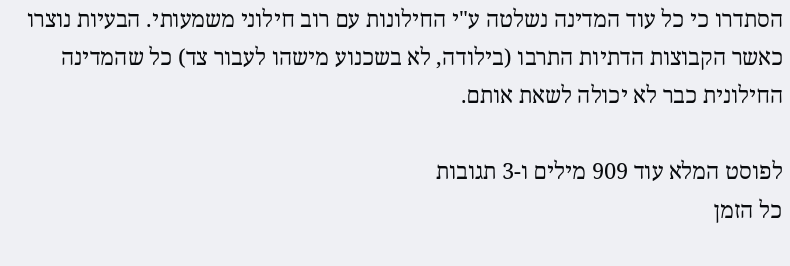הסתדרו כי כל עוד המדינה נשלטה ע"י החילונות עם רוב חילוני משמעותי. הבעיות נוצרו כאשר הקבוצות הדתיות התרבו (בילודה, לא בשכנוע מישהו לעבור צד) כל שהמדינה החילונית כבר לא יכולה לשאת אותם.

לפוסט המלא עוד 909 מילים ו-3 תגובות
כל הזמן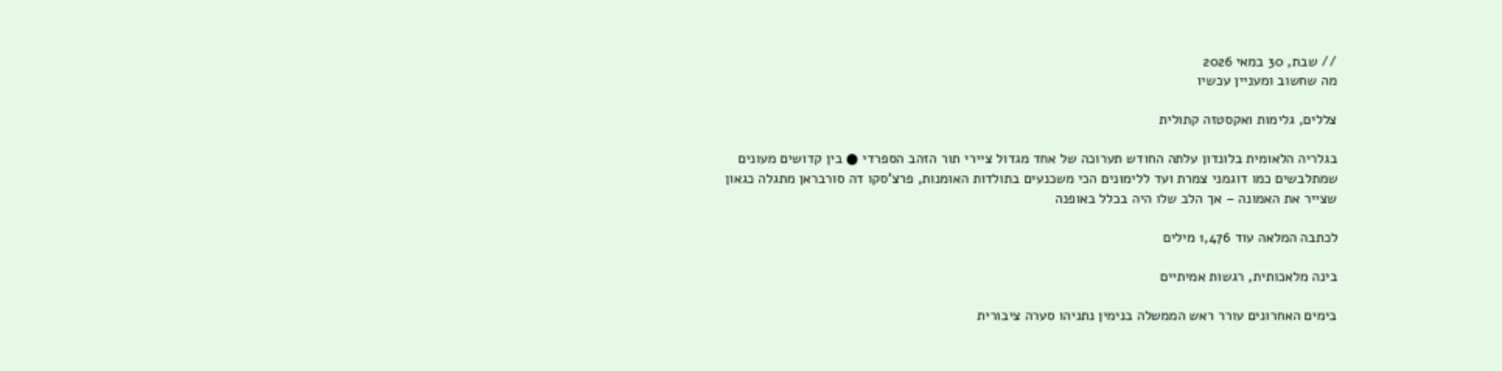// שבת, 30 במאי 2026
מה שחשוב ומעניין עכשיו

צללים, גלימות ואקסטזה קתולית

בגלריה הלאומית בלונדון עלתה החודש תערוכה של אחד מגדול ציירי תור הזהב הספרדי ● בין קדושים מעונים שמתלבשים כמו דוגמני צמרת ועד ללימונים הכי משכנעים בתולדות האומנות, פרצ'סקו דה סורבראן מתגלה כגאון שצייר את האמונה – אך הלב שלו היה בכלל באופנה

לכתבה המלאה עוד 1,476 מילים

בינה מלאכותית, רגשות אמיתיים

בימים האחרונים עורר ראש הממשלה בנימין נתניהו סערה ציבורית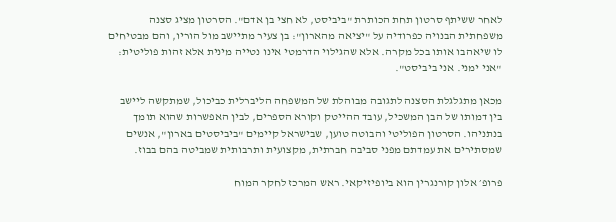לאחר ששיתף סרטון תחת הכותרת "ביביסט, לא חצי בן אדם". הסרטון מציג סצנה משפחתית הבנויה כפרודיה על "יציאה מהארון": בן צעיר מתיישב מול הוריו, והם מבטיחים לו שיאהבו אותו בכל מקרה. אלא שהגילוי הדרמטי אינו נטייה מינית אלא זהות פוליטית: "אני ימני. אני ביביסט".

מכאן מתגלגלת הסצנה לתגובה מבוהלת של המשפחה הליברלית כביכול, שמתקשה ליישב בין דמותו של הבן המשכיל, עובד ההייטק וקורא הספרים, לבין האפשרות שהוא תומך בנתניהו. הסרטון הפוליטי והבוטה טוען, שבישראל קיימים "ביביסטים בארון", אנשים שמסתירים את עמדתם מפני סביבה חברתית, מקצועית ותרבותית שמביטה בהם בבוז.

פרופ׳ אלון קורנגרין הוא ביופיזיקאי. ראש המרכז לחקר המוח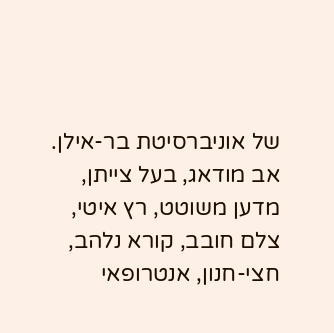של אוניברסיטת בר-אילן. אב מודאג, בעל צייתן, מדען משוטט, רץ איטי, צלם חובב, קורא נלהב, חצי-חנון, אנטרופאי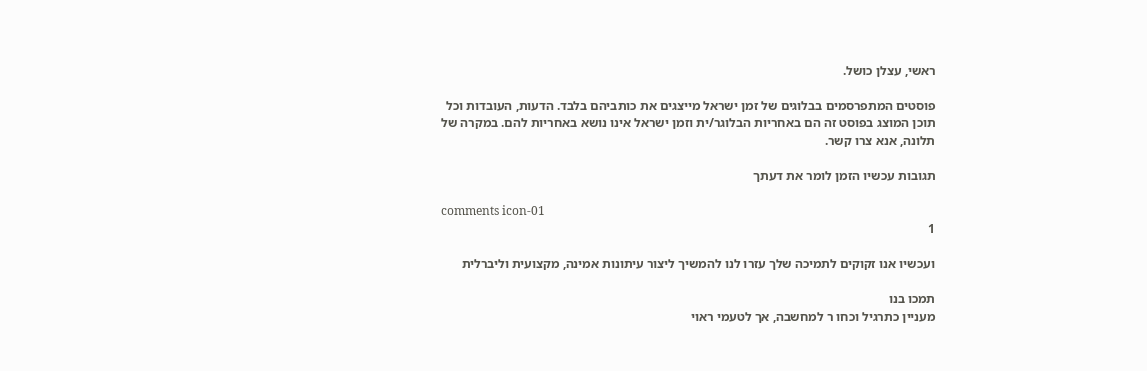ראשי, עצלן כושל.

פוסטים המתפרסמים בבלוגים של זמן ישראל מייצגים את כותביהם בלבד. הדעות, העובדות וכל תוכן המוצג בפוסט זה הם באחריות הבלוגר/ית וזמן ישראל אינו נושא באחריות להם. במקרה של תלונה, אנא צרו קשר.

תגובות עכשיו הזמן לומר את דעתך

comments icon-01
1

ועכשיו אנו זקוקים לתמיכה שלך עזרו לנו להמשיך ליצור עיתונות אמינה, מקצועית וליברלית

תמכו בנו
מעניין כתרגיל וכחו ר למחשבה, אך לטעמי ראוי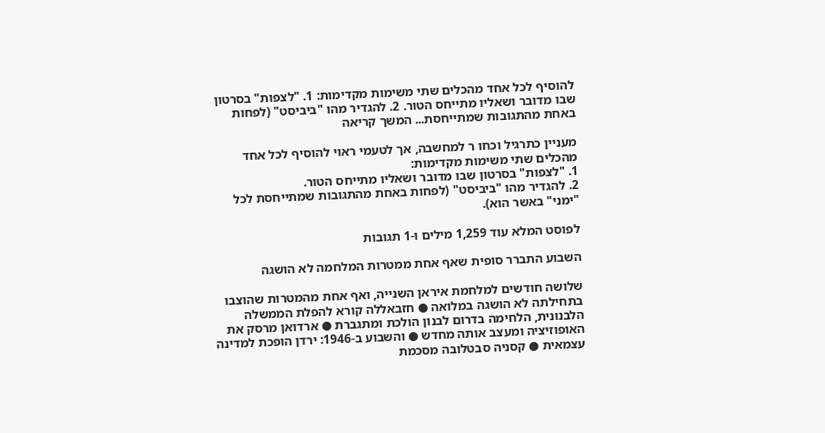להוסיף לכל אחד מהכלים שתי משימות מקדימות: 1. "לצפות" בסרטון שבו מדובר ושאליו מתייחס הטור. 2. להגדיר מהו "ביביסט" (לפחות באחת מהתגובות שמתייחסת... המשך קריאה

מעניין כתרגיל וכחו ר למחשבה, אך לטעמי ראוי להוסיף לכל אחד מהכלים שתי משימות מקדימות:
1. "לצפות" בסרטון שבו מדובר ושאליו מתייחס הטור.
2. להגדיר מהו "ביביסט" (לפחות באחת מהתגובות שמתייחסת לכל "ימני" באשר הוא).

לפוסט המלא עוד 1,259 מילים ו-1 תגובות

השבוע התברר סופית שאף אחת ממטרות המלחמה לא הושגה

שלושה חודשים למלחמת איראן השנייה, ואף אחת מהמטרות שהוצבו בתחילתה לא הושגה במלואה ● חזבאללה קורא להפלת הממשלה הלבנונית, הלחימה בדרום לבנון הולכת ומתגברת ● ארדואן מרסק את האופוזיציה ומעצב אותה מחדש ● והשבוע ב-1946: ירדן הופכת למדינה עצמאית ● קסניה סבטלובה מסכמת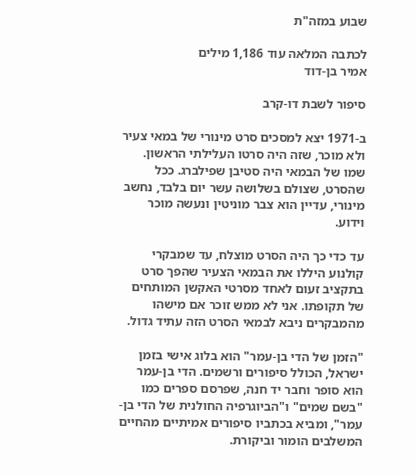שבוע במזה"ת

לכתבה המלאה עוד 1,186 מילים
אמיר בן-דוד

סיפור לשבת דו-קרב

ב-1971 יצא למסכים סרט מינורי של במאי צעיר ולא מוכר, שזה היה סרטו העלילתי הראשון. שמו של הבמאי היה סטיבן שפילברג. ככל שהסרט, שצולם בשלושה עשר יום בלבד, נחשב מינורי, עדיין הוא צבר מוניטין ונעשה מוכר וידוע.

עד כדי כך היה הסרט מוצלח, עד שמבקרי קולנוע היללו את הבמאי הצעיר שהפך סרט בתקציב זעום לאחד מסרטי האקשן המותחים של תקופתו. אני לא ממש זוכר אם מישהו מהמבקרים ניבא לבמאי הסרט הזה עתיד גדול.

"הזמן של הדי בן-עמר" הוא בלוג אישי בזמן ישראל, הכולל סיפורים ורשמים. הדי בן-עמר הוא סופר וחבר יד חנה, שפרסם ספרים כמו "בשם שמים" ו"הביוגרפיה החולנית של הדי בן-עמר", ומביא בכתביו סיפורים אמיתיים מהחיים המשלבים הומור וביקורת.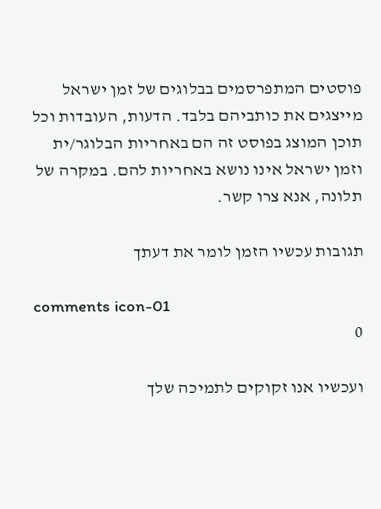פוסטים המתפרסמים בבלוגים של זמן ישראל מייצגים את כותביהם בלבד. הדעות, העובדות וכל תוכן המוצג בפוסט זה הם באחריות הבלוגר/ית וזמן ישראל אינו נושא באחריות להם. במקרה של תלונה, אנא צרו קשר.

תגובות עכשיו הזמן לומר את דעתך

comments icon-01
0

ועכשיו אנו זקוקים לתמיכה שלך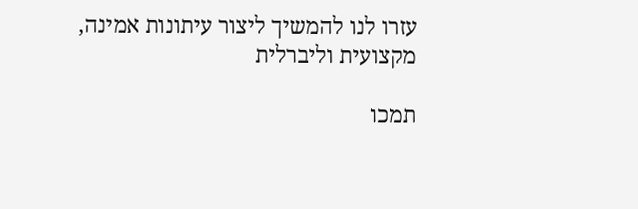עזרו לנו להמשיך ליצור עיתונות אמינה, מקצועית וליברלית

תמכו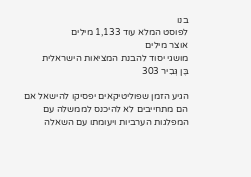בנו
לפוסט המלא עוד 1,133 מילים
אוצר מילים
מושגי יסוד להבנת המציאות הישראלית
בֶּן גְּבִיר 303

הגיע הזמן שפוליטיקאים יפסיקו להישאל אם הם מתחייבים לא להיכנס לממשלה עם המפלגות הערביות ויעומתו עם השאלה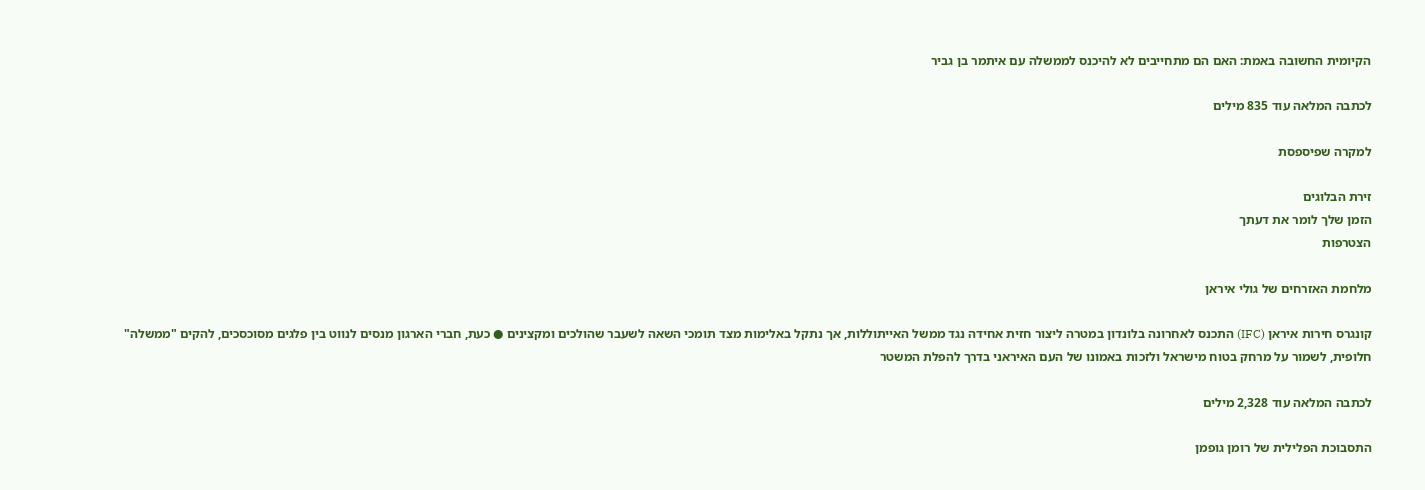הקיומית החשובה באמת: האם הם מתחייבים לא להיכנס לממשלה עם איתמר בן גביר

לכתבה המלאה עוד 835 מילים

למקרה שפיספסת

זירת הבלוגים
הזמן שלך לומר את דעתך
הצטרפות

מלחמת האזרחים של גולי איראן

קונגרס חירות איראן (IFC) התכנס לאחרונה בלונדון במטרה ליצור חזית אחידה נגד ממשל האייתוללות, אך נתקל באלימות מצד תומכי השאה לשעבר שהולכים ומקצינים ● כעת, חברי הארגון מנסים לנווט בין פלגים מסוכסכים, להקים "ממשלה" חלופית, לשמור על מרחק בטוח מישראל ולזכות באמונו של העם האיראני בדרך להפלת המשטר

לכתבה המלאה עוד 2,328 מילים

התסבוכת הפלילית של רומן גופמן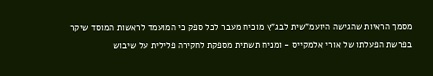מסמך הראיות שהגישה היועמ"שית לבג"ץ מוכיח מעבר לכל ספק כי המועמד לראשות המוסד שיקר בפרשת הפעלתו של אורי אלמקייס - ומניח תשתית מספקת לחקירה פלילית על שיבוש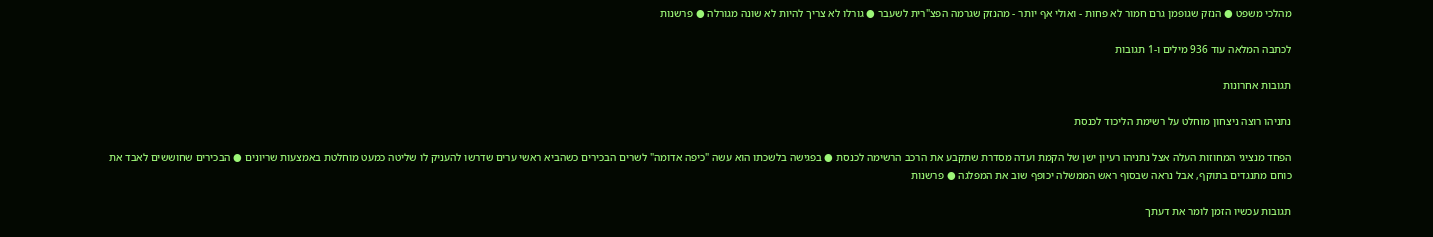מהלכי משפט ● הנזק שגופמן גרם חמור לא פחות - ואולי אף יותר - מהנזק שגרמה הפצ"רית לשעבר ● גורלו לא צריך להיות לא שונה מגורלה ● פרשנות

לכתבה המלאה עוד 936 מילים ו-1 תגובות

תגובות אחרונות

נתניהו רוצה ניצחון מוחלט על רשימת הליכוד לכנסת

הפחד מנציגי המחוזות העלה אצל נתניהו רעיון ישן של הקמת ועדה מסדרת שתקבע את הרכב הרשימה לכנסת ● בפגישה בלשכתו הוא עשה "כיפה אדומה" לשרים הבכירים כשהביא ראשי ערים שדרשו להעניק לו שליטה כמעט מוחלטת באמצעות שריונים ● הבכירים שחוששים לאבד את כוחם מתנגדים בתוקף, אבל נראה שבסוף ראש הממשלה יכופף שוב את המפלגה ● פרשנות

תגובות עכשיו הזמן לומר את דעתך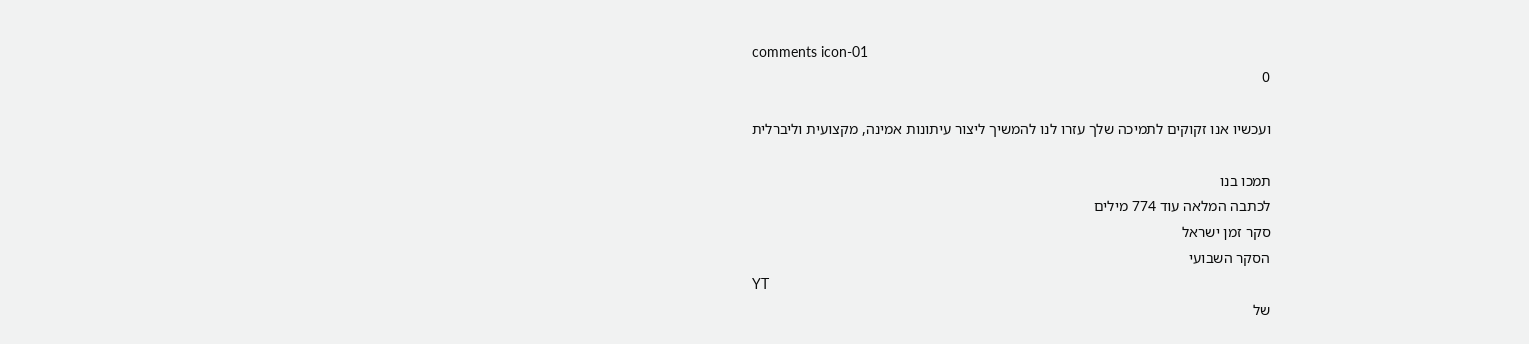comments icon-01
0

ועכשיו אנו זקוקים לתמיכה שלך עזרו לנו להמשיך ליצור עיתונות אמינה, מקצועית וליברלית

תמכו בנו
לכתבה המלאה עוד 774 מילים
סקר זמן ישראל
הסקר השבועי
YT
של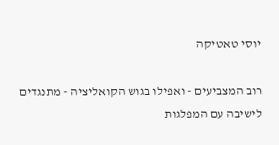יוסי טאטיקה

רוב המצביעים - ואפילו בגוש הקואליציה - מתנגדים לישיבה עם המפלגות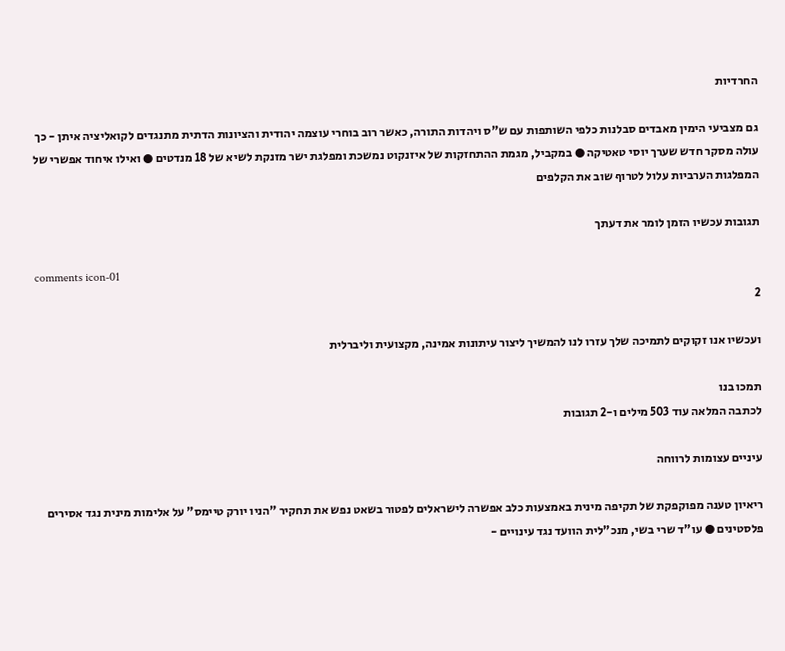החרדיות

גם מצביעי הימין מאבדים סבלנות כלפי השותפות עם ש"ס ויהדות התורה, כאשר רוב בוחרי עוצמה יהודית והציונות הדתית מתנגדים לקואליציה איתן - כך עולה מסקר חדש שערך יוסי טאטיקה ● במקביל, מגמת ההתחזקות של איזנקוט נמשכת ומפלגת ישר מזנקת לשיא של 18 מנדטים ● ואילו איחוד אפשרי של המפלגות הערביות עלול לטרוף שוב את הקלפים

תגובות עכשיו הזמן לומר את דעתך

comments icon-01
2

ועכשיו אנו זקוקים לתמיכה שלך עזרו לנו להמשיך ליצור עיתונות אמינה, מקצועית וליברלית

תמכו בנו
לכתבה המלאה עוד 503 מילים ו-2 תגובות

עיניים עצומות לרווחה

ריאיון טענה מפוקפקת של תקיפה מינית באמצעות כלב אפשרה לישראלים לפטור בשאט נפש את תחקיר "הניו יורק טיימס" על אלימות מינית נגד אסירים פלסטינים ● עו"ד שרי בשי, מנכ"לית הוועד נגד עינויים -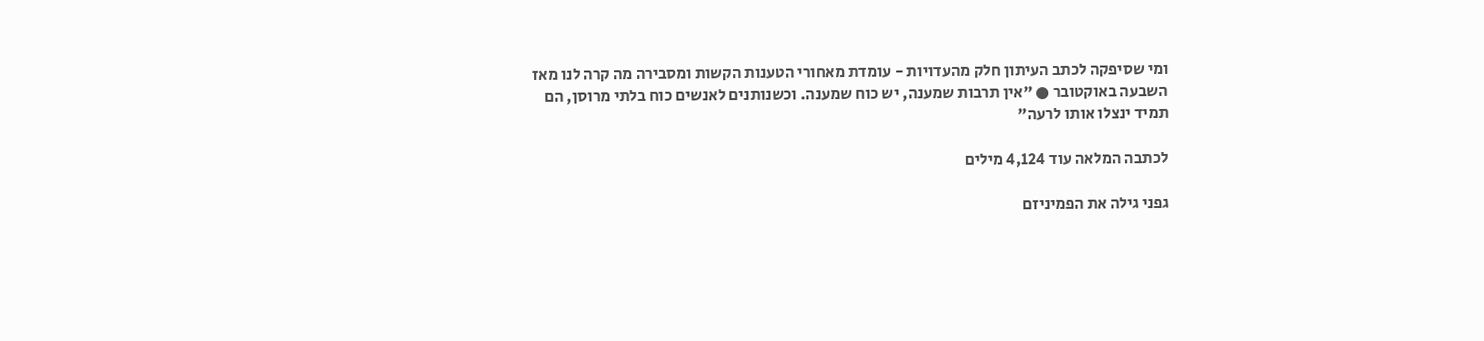ומי שסיפקה לכתב העיתון חלק מהעדויות - עומדת מאחורי הטענות הקשות ומסבירה מה קרה לנו מאז השבעה באוקטובר ● "אין תרבות שמענה, יש כוח שמענה. וכשנותנים לאנשים כוח בלתי מרוסן, הם תמיד ינצלו אותו לרעה"

לכתבה המלאה עוד 4,124 מילים

גפני גילה את הפמיניזם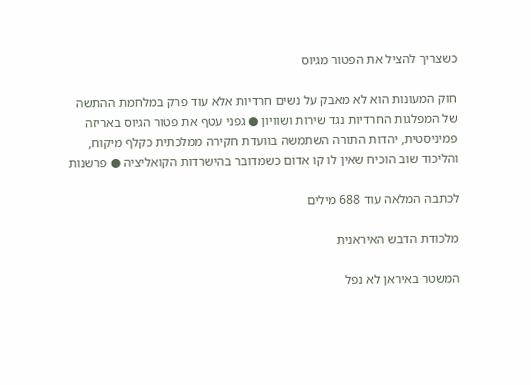כשצריך להציל את הפטור מגיוס

חוק המעונות הוא לא מאבק על נשים חרדיות אלא עוד פרק במלחמת ההתשה של המפלגות החרדיות נגד שירות ושוויון ● גפני עטף את פטור הגיוס באריזה פמיניסטית, יהדות התורה השתמשה בוועדת חקירה ממלכתית כקלף מיקוח, והליכוד שוב הוכיח שאין לו קו אדום כשמדובר בהישרדות הקואליציה ● פרשנות

לכתבה המלאה עוד 688 מילים

מלכודת הדבש האיראנית

המשטר באיראן לא נפל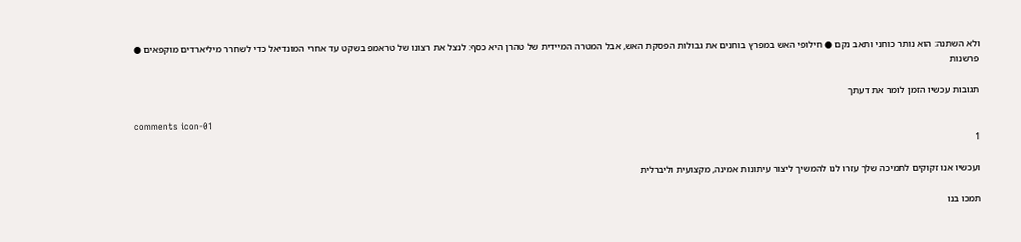ולא השתנה: הוא נותר כוחני ותאב נקם ● חילופי האש במפרץ בוחנים את גבולות הפסקת האש, אבל המטרה המיידית של טהרן היא כסף: לנצל את רצונו של טראמפ בשקט עד אחרי המונדיאל כדי לשחרר מיליארדים מוקפאים ● פרשנות

תגובות עכשיו הזמן לומר את דעתך

comments icon-01
1

ועכשיו אנו זקוקים לתמיכה שלך עזרו לנו להמשיך ליצור עיתונות אמינה, מקצועית וליברלית

תמכו בנו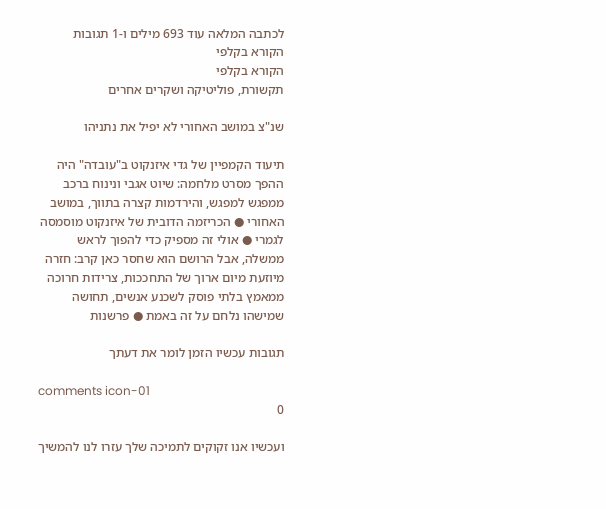לכתבה המלאה עוד 693 מילים ו-1 תגובות
הקורא בקלפי
הקורא בקלפי
תקשורת, פוליטיקה ושקרים אחרים

שנ"צ במושב האחורי לא יפיל את נתניהו

תיעוד הקמפיין של גדי איזנקוט ב"עובדה" היה ההפך מסרט מלחמה: שיוט אגבי ונינוח ברכב ממפגש למפגש, והירדמות קצרה בתווך, במושב האחורי ● הכריזמה הדובית של איזנקוט מוסמסה לגמרי ● אולי זה מספיק כדי להפוך לראש ממשלה, אבל הרושם הוא שחסר כאן קרב: חזרה מיוזעת מיום ארוך של התחככות, צרידות חרוכה ממאמץ בלתי פוסק לשכנע אנשים, תחושה שמישהו נלחם על זה באמת ● פרשנות

תגובות עכשיו הזמן לומר את דעתך

comments icon-01
0

ועכשיו אנו זקוקים לתמיכה שלך עזרו לנו להמשיך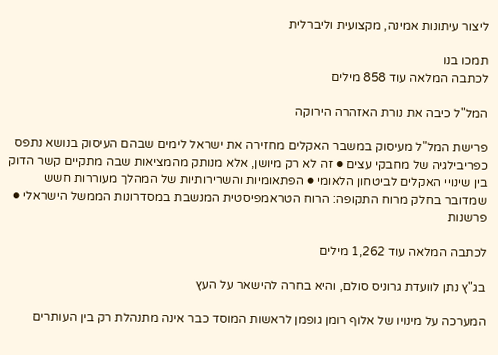ליצור עיתונות אמינה, מקצועית וליברלית

תמכו בנו
לכתבה המלאה עוד 858 מילים

המל"ל כיבה את נורת האזהרה הירוקה

פרישת המל"ל מעיסוק במשבר האקלים מחזירה את ישראל לימים שבהם העיסוק בנושא נתפס כפריבילגיה של מחבקי עצים ● זה לא רק מיושן, אלא מנותק מהמציאות שבה מתקיים קשר הדוק בין שינויי האקלים לביטחון הלאומי ● הפתאומיות והשרירותיות של המהלך מעוררות חשש שמדובר בחלק מרוח התקופה: הרוח הטראמפיסטית המנשבת במסדרונות הממשל הישראלי ● פרשנות

לכתבה המלאה עוד 1,262 מילים

בג"ץ נתן לוועדת גרוניס סולם, והיא בחרה להישאר על העץ

המערכה על מינויו של אלוף רומן גופמן לראשות המוסד כבר אינה מתנהלת רק בין העותרים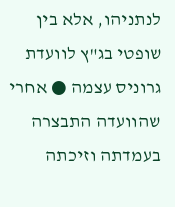לנתניהו, אלא בין שופטי בג"ץ לוועדת גרוניס עצמה ● אחרי שהוועדה התבצרה בעמדתה וזיכתה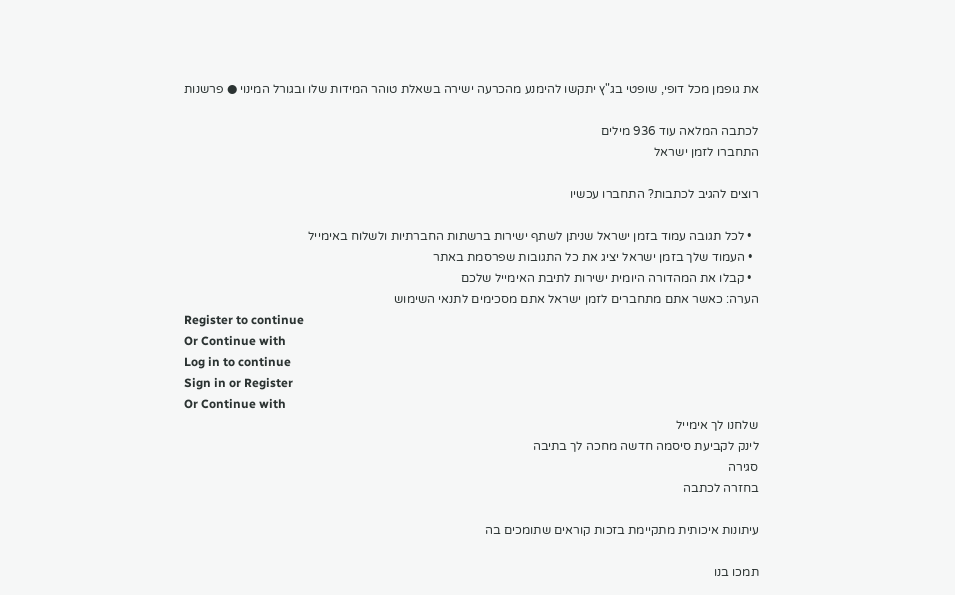את גופמן מכל דופי, שופטי בג"ץ יתקשו להימנע מהכרעה ישירה בשאלת טוהר המידות שלו ובגורל המינוי ● פרשנות

לכתבה המלאה עוד 936 מילים
התחברו לזמן ישראל

רוצים להגיב לכתבות? התחברו עכשיו

  • לכל תגובה עמוד בזמן ישראל שניתן לשתף ישירות ברשתות החברתיות ולשלוח באימייל
  • העמוד שלך בזמן ישראל יציג את כל התגובות שפרסמת באתר
  • קבלו את המהדורה היומית ישירות לתיבת האימייל שלכם
הערה: כאשר אתם מתחברים לזמן ישראל אתם מסכימים לתנאי השימוש
Register to continue
Or Continue with
Log in to continue
Sign in or Register
Or Continue with
שלחנו לך אימייל
לינק לקביעת סיסמה חדשה מחכה לך בתיבה
סגירה
בחזרה לכתבה

עיתונות איכותית מתקיימת בזכות קוראים שתומכים בה

תמכו בנו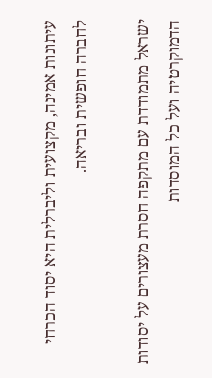עיתונות אמינה, מקצועית וליברלית היא יסוד הכרחי לחברה חופשית ובריאה.

ישראל מתמודדת עם מתקפה חסרת מעצורים על יסודות הדמוקרטיה ועל כל המוסדות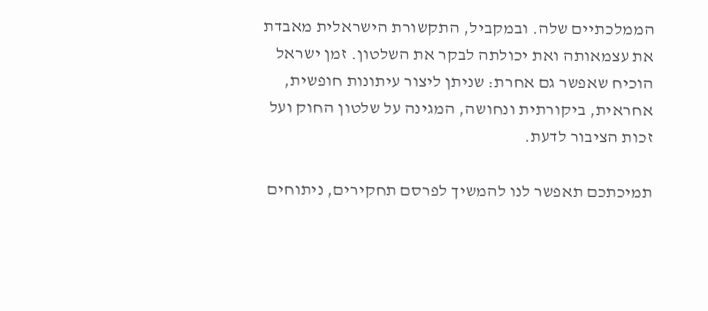הממלכתיים שלה. ובמקביל, התקשורת הישראלית מאבדת את עצמאותה ואת יכולתה לבקר את השלטון. זמן ישראל הוכיח שאפשר גם אחרת: שניתן ליצור עיתונות חופשית, אחראית, ביקורתית ונחושה, המגינה על שלטון החוק ועל זכות הציבור לדעת.

תמיכתכם תאפשר לנו להמשיך לפרסם תחקירים, ניתוחים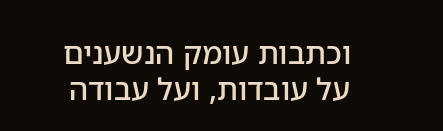וכתבות עומק הנשענים על עובדות, ועל עבודה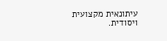עיתונאית מקצועית ויסודית.